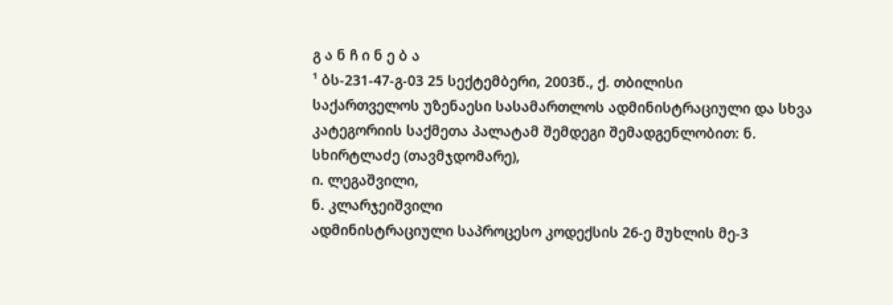გ ა ნ ჩ ი ნ ე ბ ა
¹ ბს-231-47-გ-03 25 სექტემბერი, 2003წ., ქ. თბილისი
საქართველოს უზენაესი სასამართლოს ადმინისტრაციული და სხვა კატეგორიის საქმეთა პალატამ შემდეგი შემადგენლობით: ნ. სხირტლაძე (თავმჯდომარე),
ი. ლეგაშვილი,
ნ. კლარჯეიშვილი
ადმინისტრაციული საპროცესო კოდექსის 26-ე მუხლის მე-3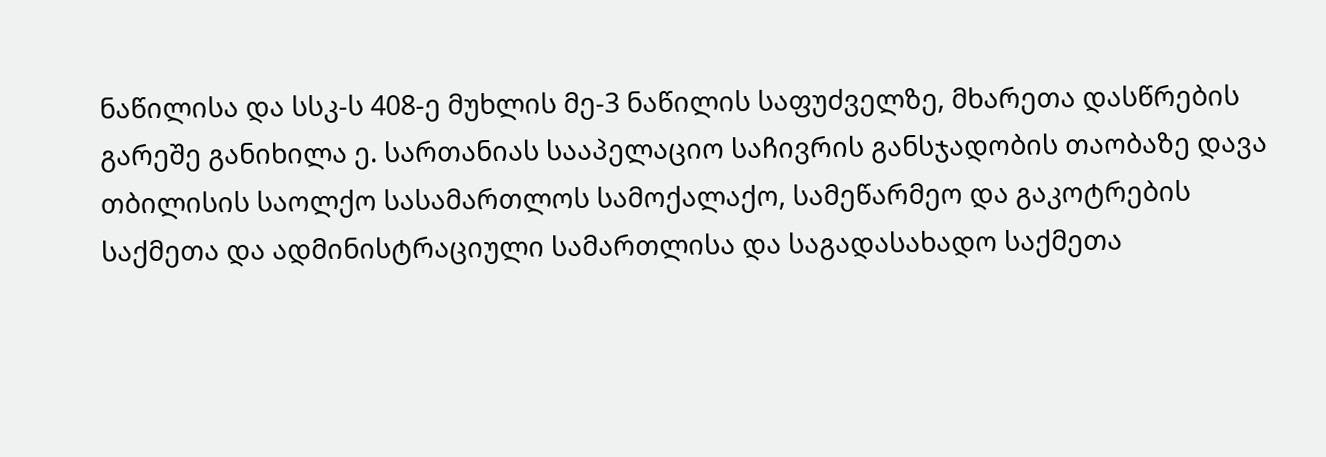ნაწილისა და სსკ-ს 408-ე მუხლის მე-3 ნაწილის საფუძველზე, მხარეთა დასწრების გარეშე განიხილა ე. სართანიას სააპელაციო საჩივრის განსჯადობის თაობაზე დავა თბილისის საოლქო სასამართლოს სამოქალაქო, სამეწარმეო და გაკოტრების საქმეთა და ადმინისტრაციული სამართლისა და საგადასახადო საქმეთა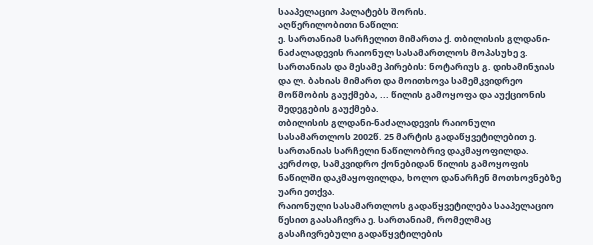სააპელაციო პალატებს შორის.
აღწერილობითი ნაწილი:
ე. სართანიამ სარჩელით მიმართა ქ. თბილისის გლდანი-ნაძალადევის რაიონულ სასამართლოს მოპასუხე ვ. სართანიას და მესამე პირების: ნოტარიუს გ. დიხამინჯიას და ლ. ბახიას მიმართ და მოითხოვა სამემკვიდრეო მოწმობის გაუქმება, ... წილის გამოყოფა და აუქციონის შედეგების გაუქმება.
თბილისის გლდანი-ნაძალადევის რაიონული სასამართლოს 2002წ. 25 მარტის გადაწყვეტილებით ე. სართანიას სარჩელი ნაწილობრივ დაკმაყოფილდა. კერძოდ, სამკვიდრო ქონებიდან წილის გამოყოფის ნაწილში დაკმაყოფილდა, ხოლო დანარჩენ მოთხოვნებზე უარი ეთქვა.
რაიონული სასამართლოს გადაწყვეტილება სააპელაციო წესით გაასაჩივრა ე. სართანიამ, რომელმაც გასაჩივრებული გადაწყვტილების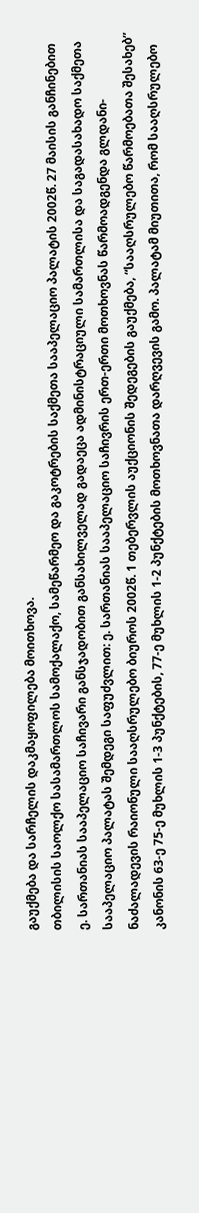გაუქმება და სარჩელის დაკმაყოფილება მოითხოვა.
თბილისის საოლქო სასამართლოს სამოქალაქო, სამეწარმეო და გაკოტრების საქმეთა სააპელაციო პალატის 2002წ. 27 მაისის განჩინებით ე. სართანიას სააპელაციო საჩივარი განსჯადობით განსახილველად გადაეცა ადმინისტრაციული სამართლისა და საგადასახადო საქმეთა სააპელაციო პალატას შემდეგი საფუძვლით: ე. სართანიას სააპელაციო საჩივრის ერთ-ერთი მოთხოვნას წარმოადგენდა გლდანი-ნაძალადევის რაიონული სააღსრულებო ბიუროს 2002წ. 1 თებერვლის აუქციონის შედეგების გაუქმება, “სააღსრულებო წარმოებათა შესახებ” კანონის 63-ე 75-ე მუხლის 1-3 პუნქტების, 77-ე მუხლის 1-2 პუნქტების მოთხოვნათა დარღვევის გამო. პალატამ მიუთითა, რომ სააღსრულებო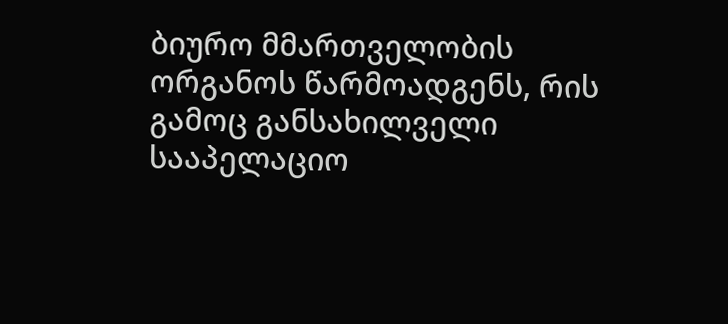ბიურო მმართველობის ორგანოს წარმოადგენს, რის გამოც განსახილველი სააპელაციო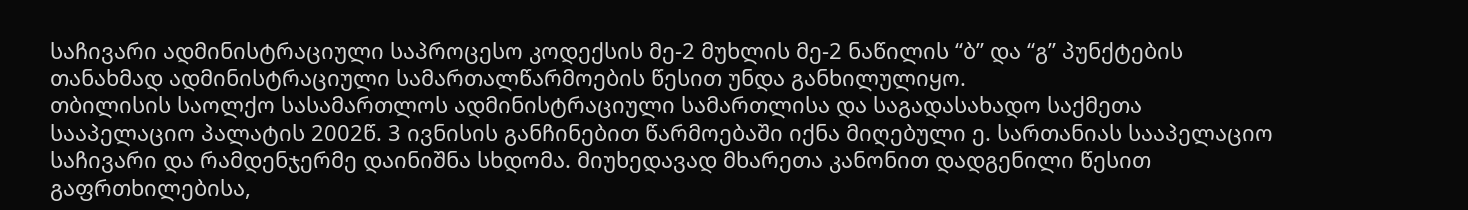საჩივარი ადმინისტრაციული საპროცესო კოდექსის მე-2 მუხლის მე-2 ნაწილის “ბ” და “გ” პუნქტების თანახმად ადმინისტრაციული სამართალწარმოების წესით უნდა განხილულიყო.
თბილისის საოლქო სასამართლოს ადმინისტრაციული სამართლისა და საგადასახადო საქმეთა სააპელაციო პალატის 2002წ. 3 ივნისის განჩინებით წარმოებაში იქნა მიღებული ე. სართანიას სააპელაციო საჩივარი და რამდენჯერმე დაინიშნა სხდომა. მიუხედავად მხარეთა კანონით დადგენილი წესით გაფრთხილებისა,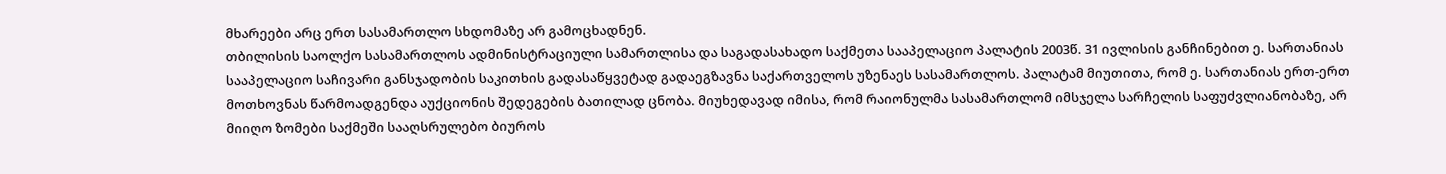მხარეები არც ერთ სასამართლო სხდომაზე არ გამოცხადნენ.
თბილისის საოლქო სასამართლოს ადმინისტრაციული სამართლისა და საგადასახადო საქმეთა სააპელაციო პალატის 2003წ. 31 ივლისის განჩინებით ე. სართანიას სააპელაციო საჩივარი განსჯადობის საკითხის გადასაწყვეტად გადაეგზავნა საქართველოს უზენაეს სასამართლოს. პალატამ მიუთითა, რომ ე. სართანიას ერთ-ერთ მოთხოვნას წარმოადგენდა აუქციონის შედეგების ბათილად ცნობა. მიუხედავად იმისა, რომ რაიონულმა სასამართლომ იმსჯელა სარჩელის საფუძვლიანობაზე, არ მიიღო ზომები საქმეში სააღსრულებო ბიუროს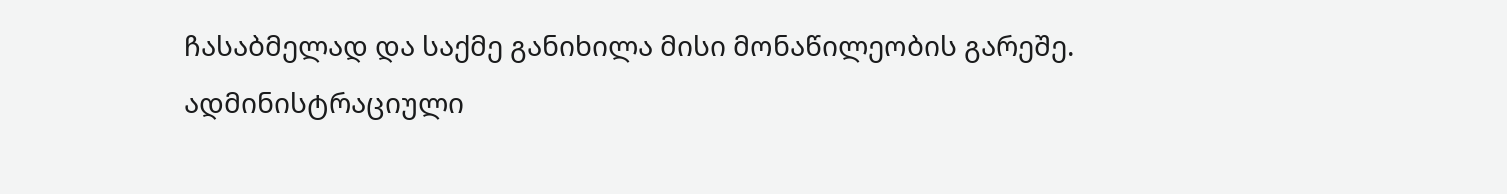ჩასაბმელად და საქმე განიხილა მისი მონაწილეობის გარეშე.
ადმინისტრაციული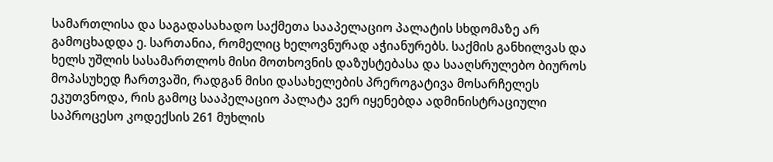სამართლისა და საგადასახადო საქმეთა სააპელაციო პალატის სხდომაზე არ გამოცხადდა ე. სართანია, რომელიც ხელოვნურად აჭიანურებს. საქმის განხილვას და ხელს უშლის სასამართლოს მისი მოთხოვნის დაზუსტებასა და სააღსრულებო ბიუროს მოპასუხედ ჩართვაში, რადგან მისი დასახელების პრეროგატივა მოსარჩელეს ეკუთვნოდა, რის გამოც სააპელაციო პალატა ვერ იყენებდა ადმინისტრაციული საპროცესო კოდექსის 261 მუხლის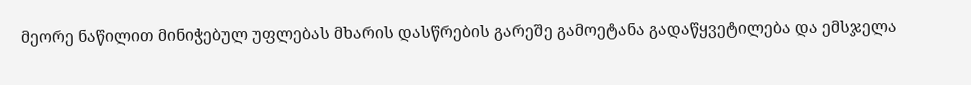მეორე ნაწილით მინიჭებულ უფლებას მხარის დასწრების გარეშე გამოეტანა გადაწყვეტილება და ემსჯელა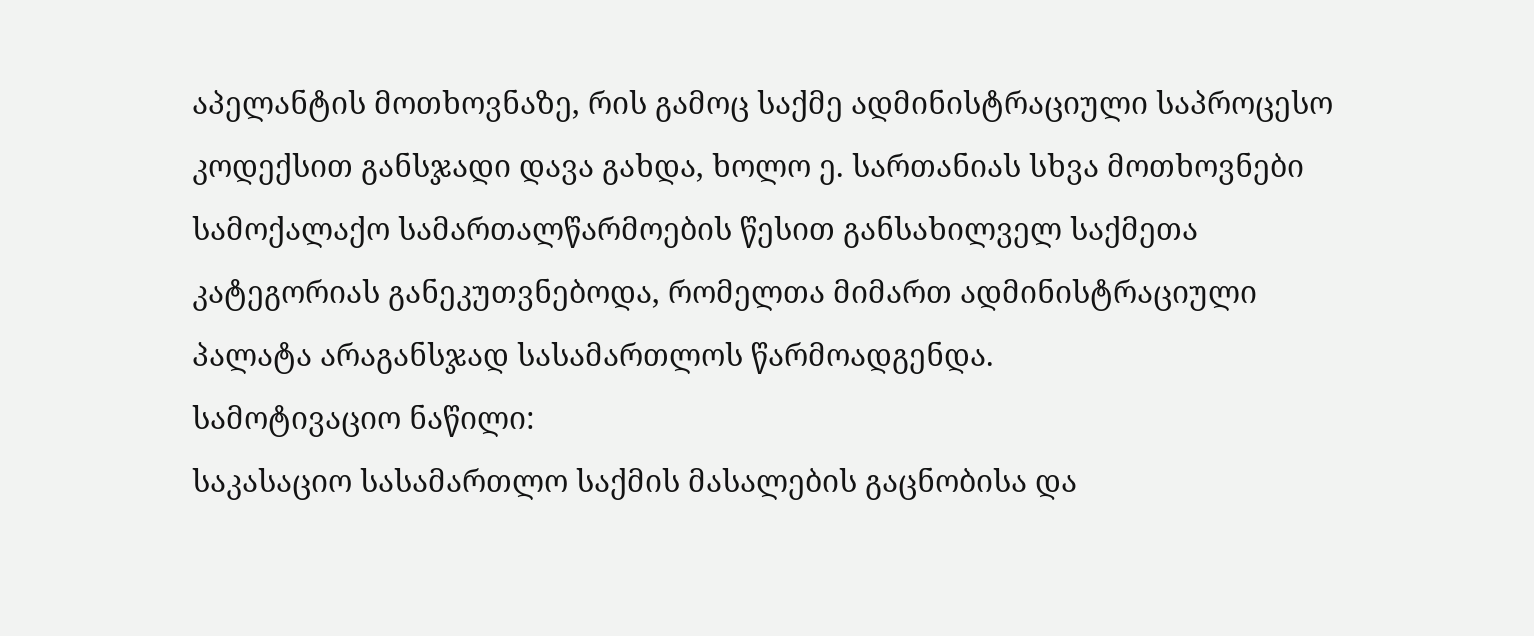აპელანტის მოთხოვნაზე, რის გამოც საქმე ადმინისტრაციული საპროცესო კოდექსით განსჯადი დავა გახდა, ხოლო ე. სართანიას სხვა მოთხოვნები სამოქალაქო სამართალწარმოების წესით განსახილველ საქმეთა კატეგორიას განეკუთვნებოდა, რომელთა მიმართ ადმინისტრაციული პალატა არაგანსჯად სასამართლოს წარმოადგენდა.
სამოტივაციო ნაწილი:
საკასაციო სასამართლო საქმის მასალების გაცნობისა და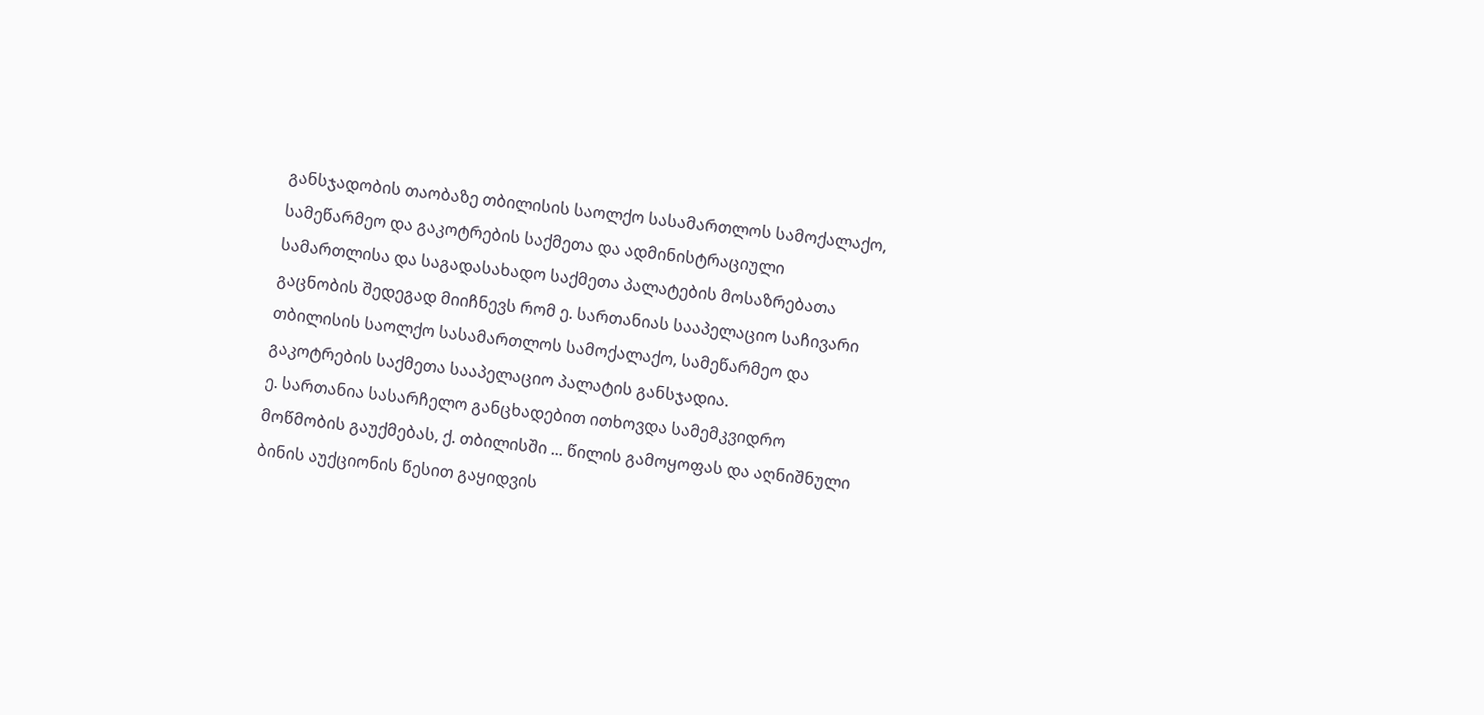განსჯადობის თაობაზე თბილისის საოლქო სასამართლოს სამოქალაქო, სამეწარმეო და გაკოტრების საქმეთა და ადმინისტრაციული სამართლისა და საგადასახადო საქმეთა პალატების მოსაზრებათა გაცნობის შედეგად მიიჩნევს რომ ე. სართანიას სააპელაციო საჩივარი თბილისის საოლქო სასამართლოს სამოქალაქო, სამეწარმეო და გაკოტრების საქმეთა სააპელაციო პალატის განსჯადია.
ე. სართანია სასარჩელო განცხადებით ითხოვდა სამემკვიდრო მოწმობის გაუქმებას, ქ. თბილისში ... წილის გამოყოფას და აღნიშნული ბინის აუქციონის წესით გაყიდვის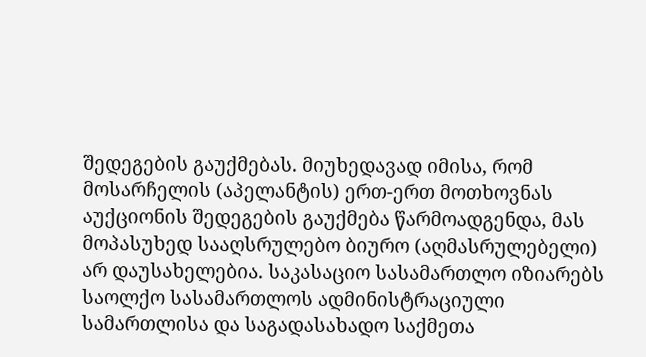შედეგების გაუქმებას. მიუხედავად იმისა, რომ მოსარჩელის (აპელანტის) ერთ-ერთ მოთხოვნას აუქციონის შედეგების გაუქმება წარმოადგენდა, მას მოპასუხედ სააღსრულებო ბიურო (აღმასრულებელი) არ დაუსახელებია. საკასაციო სასამართლო იზიარებს საოლქო სასამართლოს ადმინისტრაციული სამართლისა და საგადასახადო საქმეთა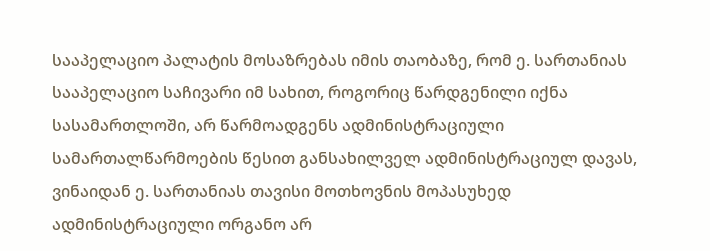სააპელაციო პალატის მოსაზრებას იმის თაობაზე, რომ ე. სართანიას სააპელაციო საჩივარი იმ სახით, როგორიც წარდგენილი იქნა სასამართლოში, არ წარმოადგენს ადმინისტრაციული სამართალწარმოების წესით განსახილველ ადმინისტრაციულ დავას, ვინაიდან ე. სართანიას თავისი მოთხოვნის მოპასუხედ ადმინისტრაციული ორგანო არ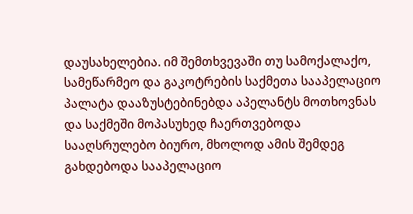დაუსახელებია. იმ შემთხვევაში თუ სამოქალაქო, სამეწარმეო და გაკოტრების საქმეთა სააპელაციო პალატა დააზუსტებინებდა აპელანტს მოთხოვნას და საქმეში მოპასუხედ ჩაერთვებოდა სააღსრულებო ბიურო, მხოლოდ ამის შემდეგ გახდებოდა სააპელაციო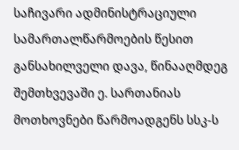საჩივარი ადმინისტრაციული სამართალწარმოების წესით განსახილველი დავა, წინააღმდეგ შემთხვევაში ე. სართანიას მოთხოვნები წარმოადგენს სსკ-ს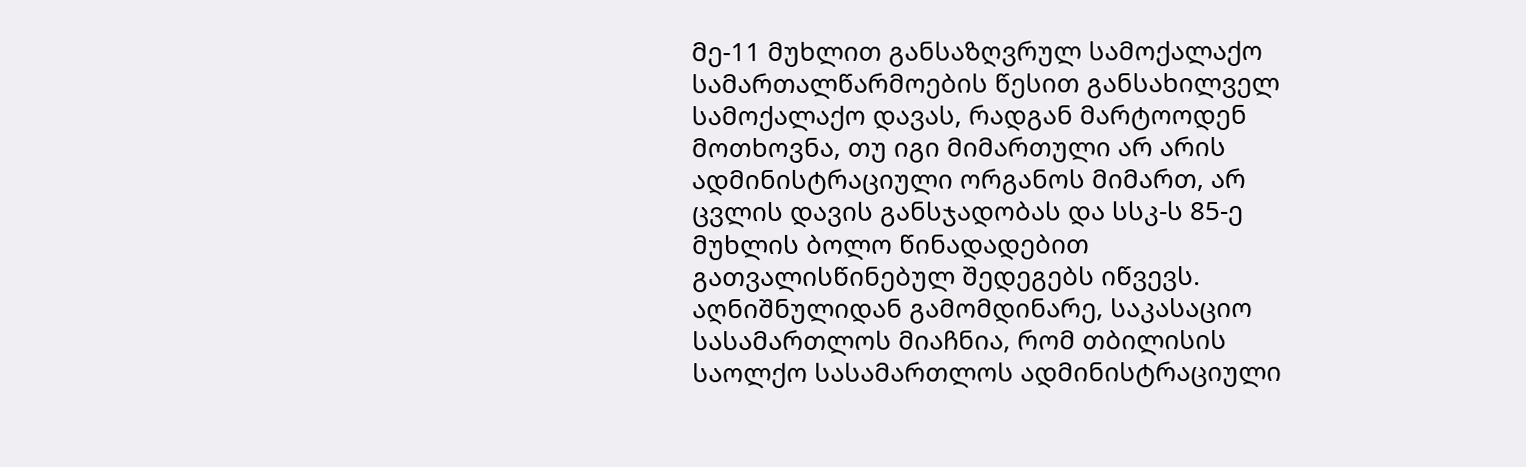მე-11 მუხლით განსაზღვრულ სამოქალაქო სამართალწარმოების წესით განსახილველ სამოქალაქო დავას, რადგან მარტოოდენ მოთხოვნა, თუ იგი მიმართული არ არის ადმინისტრაციული ორგანოს მიმართ, არ ცვლის დავის განსჯადობას და სსკ-ს 85-ე მუხლის ბოლო წინადადებით გათვალისწინებულ შედეგებს იწვევს.
აღნიშნულიდან გამომდინარე, საკასაციო სასამართლოს მიაჩნია, რომ თბილისის საოლქო სასამართლოს ადმინისტრაციული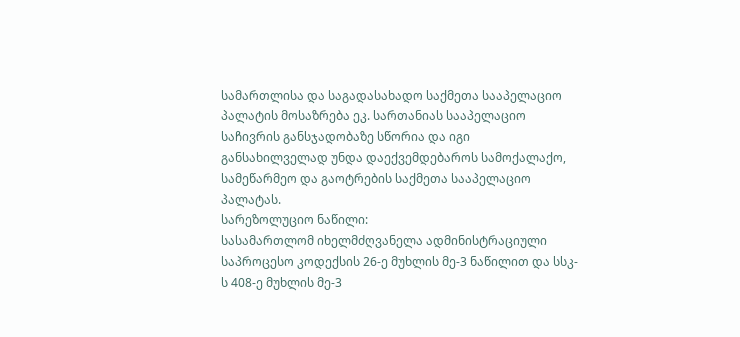სამართლისა და საგადასახადო საქმეთა სააპელაციო პალატის მოსაზრება ეკ. სართანიას სააპელაციო საჩივრის განსჯადობაზე სწორია და იგი განსახილველად უნდა დაექვემდებაროს სამოქალაქო, სამეწარმეო და გაოტრების საქმეთა სააპელაციო პალატას.
სარეზოლუციო ნაწილი:
სასამართლომ იხელმძღვანელა ადმინისტრაციული საპროცესო კოდექსის 26-ე მუხლის მე-3 ნაწილით და სსკ-ს 408-ე მუხლის მე-3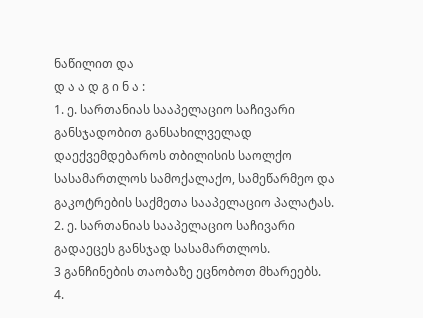ნაწილით და
დ ა ა დ გ ი ნ ა :
1. ე. სართანიას სააპელაციო საჩივარი განსჯადობით განსახილველად დაექვემდებაროს თბილისის საოლქო სასამართლოს სამოქალაქო, სამეწარმეო და გაკოტრების საქმეთა სააპელაციო პალატას.
2. ე. სართანიას სააპელაციო საჩივარი გადაეცეს განსჯად სასამართლოს.
3 განჩინების თაობაზე ეცნობოთ მხარეებს.
4.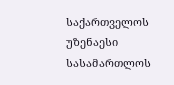საქართველოს უზენაესი სასამართლოს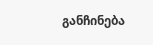განჩინება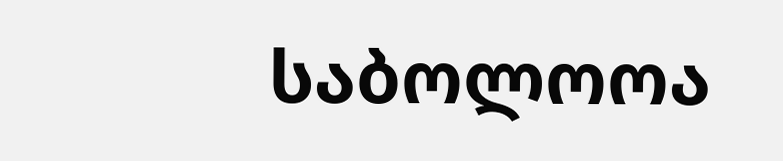საბოლოოა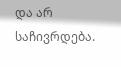და არ საჩივრდება.